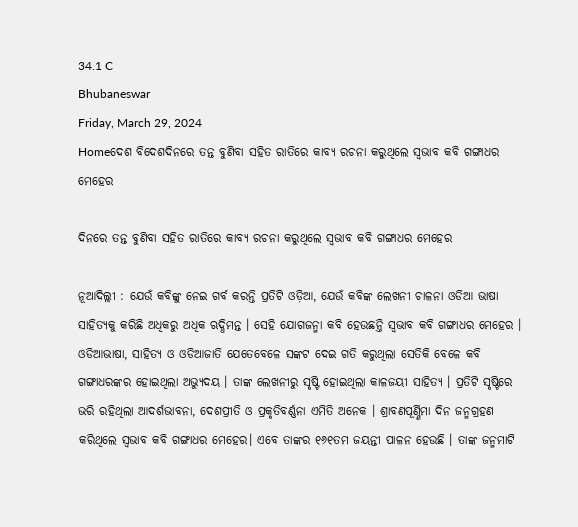34.1 C
Bhubaneswar
Friday, March 29, 2024
Homeଦେଶ ବିଦେଶଦିନରେ ତନ୍ତ ବୁଣିବା ସହିତ ରାତିରେ କାବ୍ୟ ରଚନା କରୁଥିଲେ ସ୍ୱଭାବ କବି ଗଙ୍ଗାଧର ମେହେର

ଦିନରେ ତନ୍ତ ବୁଣିବା ସହିତ ରାତିରେ କାବ୍ୟ ରଚନା କରୁଥିଲେ ସ୍ୱଭାବ କବି ଗଙ୍ଗାଧର ମେହେର

ନୂଆଦିଲ୍ଲୀ : ଯେଉଁ କବିଙ୍କୁ ନେଇ ଗର୍ବ କରନ୍ତି ପ୍ରତିଟି ଓଡ଼ିଆ, ଯେଉଁ କବିଙ୍କ ଲେଖନୀ ଚାଳନା ଓଡିଆ ଭାଷା ସାହିତ୍ୟକୁ କରିଛି ଅଧିକରୁ ଅଧିକ ଋଦ୍ଧିମନ୍ତ । ସେହି ଯୋଗଜନ୍ମା କବି ହେଉଛନ୍ତି ସ୍ଵଭାବ କବି ଗଙ୍ଗାଧର ମେହେର । ଓଡିଆଭାଷା, ସାହିତ୍ୟ ଓ ଓଡିଆଜାତି ଯେତେବେଳେ ସଙ୍କଟ ଦେଇ ଗତି କରୁଥିଲା ସେତିକି ବେଳେ କବି ଗଙ୍ଗାଧରଙ୍କର ହୋଇଥିଲା ଅଭ୍ୟୁଦୟ । ତାଙ୍କ ଲେଖନୀରୁ ସୃଷ୍ଟି ହୋଇଥିଲା କାଳଜୟୀ ସାହିତ୍ୟ । ପ୍ରତିଟି ସୃଷ୍ଟିରେ ଭରି ରହିଥିଲା ଆଦର୍ଶଭାବନା, ଦେଶପ୍ରୀତି ଓ ପ୍ରକୃତିବର୍ଣ୍ଣନା ଏମିତି ଅନେକ । ଶ୍ରାବଣପୂର୍ଣ୍ଣିମା ଦିନ ଜନ୍ମଗ୍ରହଣ କରିଥିଲେ ସ୍ଵଭାବ କବି ଗଙ୍ଗାଧର ମେହେର। ଏବେ ତାଙ୍କର ୧୬୧ତମ ଜୟନ୍ତୀ ପାଳନ ହେଉଛି । ତାଙ୍କ ଜନ୍ମମାଟି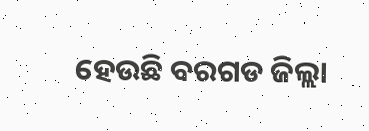ହେଉଛି ବରଗଡ ଜିଲ୍ଲା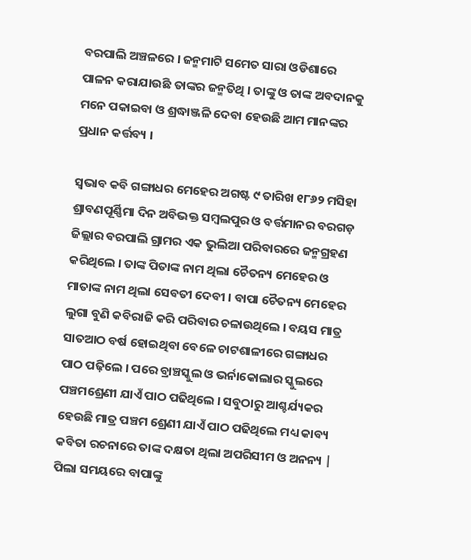ବରପାଲି ଅଞ୍ଚଳରେ । ଜନ୍ମମାଟି ସମେତ ସାରା ଓଡିଶାରେ ପାଳନ କରାଯାଉଛି ତାଙ୍କର ଜନ୍ମତିଥି । ତାଙ୍କୁ ଓ ତାଙ୍କ ଅବଦାନକୁ ମନେ ପକାଇବା ଓ ଶ୍ରଦ୍ଧାଞ୍ଜଳି ଦେବା ହେଉଛି ଆମ ମାନଙ୍କର ପ୍ରଧାନ କର୍ତ୍ତବ୍ୟ ।

ସ୍ଵଭାବ କବି ଗଙ୍ଗାଧର ମେହେର ଅଗଷ୍ଟ ୯ ତାରିଖ ୧୮୬୨ ମସିହା ଶ୍ରାବଣପୂର୍ଣ୍ଣିମା ଦିନ ଅବିଭକ୍ତ ସମ୍ବଲପୁର ଓ ବର୍ତ୍ତମାନର ବରଗଡ଼ ଜିଲ୍ଲାର ବରପାଲି ଗ୍ରାମର ଏକ ଭୁଲିଆ ପରିବାରରେ ଜନ୍ମଗ୍ରହଣ କରିଥିଲେ । ତାଙ୍କ ପିତାଙ୍କ ନାମ ଥିଲା ଚୈତନ୍ୟ ମେହେର ଓ ମାତାଙ୍କ ନାମ ଥିଲା ସେବତୀ ଦେବୀ । ବାପା ଚୈତନ୍ୟ ମେହେର ଲୁଗା ବୁଣି କବିରାଜି କରି ପରିବାର ଚଳାଉଥିଲେ । ବୟସ ମାତ୍ର ସାତଆଠ ବର୍ଷ ହୋଇଥିବା ବେଳେ ଚାଟଶାଳୀରେ ଗଙ୍ଗାଧର ପାଠ ପଢ଼ିଲେ । ପରେ ବ୍ରାଞ୍ଚସ୍କୁଲ ଓ ଭର୍ନାକୋଲାର ସ୍କୁଲରେ ପଞ୍ଚମଶ୍ରେଣୀ ଯାଏଁ ପାଠ ପଢିଥିଲେ । ସବୁଠାରୁ ଆଶ୍ଚର୍ଯ୍ୟକର ହେଉଛି ମାତ୍ର ପଞ୍ଚମ ଶ୍ରେଣୀ ଯାଏଁ ପାଠ ପଢିଥିଲେ ମଧ୍ୟ କାବ୍ୟ କବିତା ରଚନାରେ ତାଙ୍କ ଦକ୍ଷତା ଥିଲା ଅପରିସୀମ ଓ ଅନନ୍ୟ | ପିଲା ସମୟରେ ବାପାଙ୍କୁ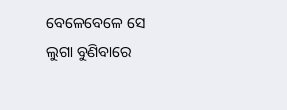ବେଳେବେଳେ ସେ ଲୁଗା ବୁଣିବାରେ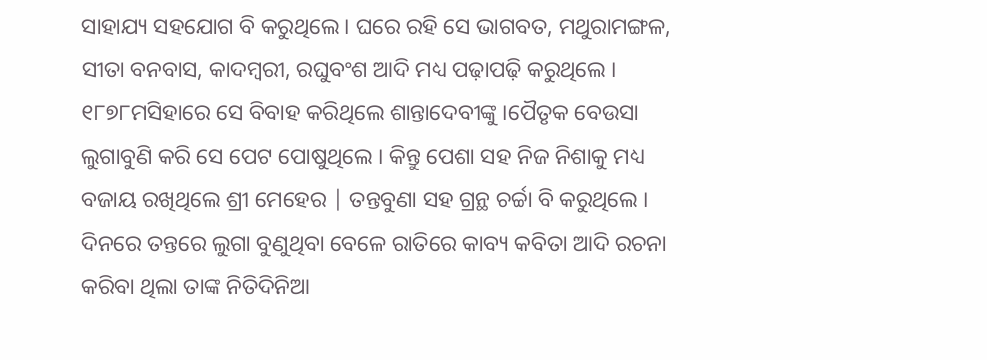ସାହାଯ୍ୟ ସହଯୋଗ ବି କରୁଥିଲେ। ଘରେ ରହି ସେ ଭାଗବତ, ମଥୁରାମଙ୍ଗଳ, ସୀତା ବନବାସ, କାଦମ୍ବରୀ, ରଘୁବଂଶ ଆଦି ମଧ୍ୟ ପଢ଼ାପଢ଼ି କରୁଥିଲେ । ୧୮୭୮ମସିହାରେ ସେ ବିବାହ କରିଥିଲେ ଶାନ୍ତାଦେବୀଙ୍କୁ ।ପୈତୃକ ବେଉସା ଲୁଗାବୁଣି କରି ସେ ପେଟ ପୋଷୁଥିଲେ । କିନ୍ତୁ ପେଶା ସହ ନିଜ ନିଶାକୁ ମଧ୍ୟ ବଜାୟ ରଖିଥିଲେ ଶ୍ରୀ ମେହେର | ତନ୍ତବୁଣା ସହ ଗ୍ରନ୍ଥ ଚର୍ଚ୍ଚା ବି କରୁଥିଲେ । ଦିନରେ ତନ୍ତରେ ଲୁଗା ବୁଣୁଥିବା ବେଳେ ରାତିରେ କାବ୍ୟ କବିତା ଆଦି ରଚନା କରିବା ଥିଲା ତାଙ୍କ ନିତିଦିନିଆ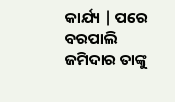କାର୍ଯ୍ୟ | ପରେ ବରପାଲି ଜମିଦାର ତାଙ୍କୁ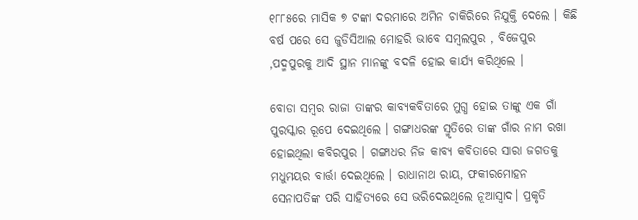୧୮୮୫ରେ ମାସିକ ୭ ଟଙ୍କା ଦରମାରେ ଅମିନ ଚାକିରିରେ ନିଯୁକ୍ତି ଦେଲେ । କିଛି ବର୍ଷ ପରେ ସେ ଜୁଡିସିଆଲ ମୋହରି ଭାବେ ସମ୍ବଲପୁର , ବିଜେପୁର ,ପଦ୍ମପୁରକୁ ଆଦି ସ୍ଥାନ ମାନଙ୍କୁ ବଦଳି ହୋଇ କାର୍ଯ୍ୟ କରିଥିଲେ ।

ବୋଡା ସମ୍ବର ରାଜା ତାଙ୍କର କାବ୍ୟକବିତାରେ ମୁଗ୍ଧ ହୋଇ ତାଙ୍କୁ ଏକ ଗାଁ ପୁରସ୍କାର ରୂପେ ଦେଇଥିଲେ । ଗଙ୍ଗାଧରଙ୍କ ସ୍ମୃତିରେ ତାଙ୍କ ଗାଁର ନାମ ରଖା ହୋଇଥିଲା କବିରପୁର । ଗଙ୍ଗାଧର ନିଜ କାବ୍ୟ କବିତାରେ ସାରା ଜଗତକୁ ମଧୁମୟର ବାର୍ତ୍ତା ଦେଇଥିଲେ । ରାଧାନାଥ ରାୟ, ଫକୀରମୋହନ ସେନାପତିଙ୍କ ପରି ସାହିତ୍ୟରେ ସେ ଭରିଦେଇଥିଲେ ନୂଆସ୍ଵାଦ। ପ୍ରକୃତି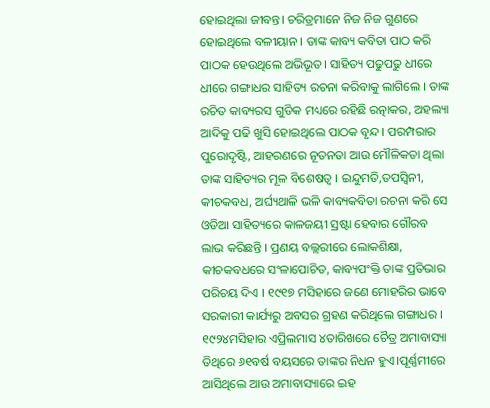ହୋଇଥିଲା ଜୀବନ୍ତ। ଚରିତ୍ରମାନେ ନିଜ ନିଜ ଗୁଣରେ ହୋଇଥିଲେ ବଳୀୟାନ । ତାଙ୍କ କାବ୍ୟ କବିତା ପାଠ କରି ପାଠକ ହେଉଥିଲେ ଅଭିଭୂତ। ସାହିତ୍ୟ ପଢୁପଢୁ ଧୀରେ ଧୀରେ ଗଙ୍ଗାଧର ସାହିତ୍ୟ ରଚନା କରିବାକୁ ଲାଗିଲେ । ତାଙ୍କ ରଚିତ କାବ୍ୟରସ ଗୁଡିକ ମଧ୍ୟରେ ରହିଛି ରତ୍ନାକର, ଅହଲ୍ୟା ଆଦିକୁ ପଢି ଖୁସି ହୋଇଥିଲେ ପାଠକ ବୃନ୍ଦ । ପରମ୍ପରାର ପୁରୋଦୃଷ୍ଟି, ଆହରଣରେ ନୂତନତା ଆଉ ମୌଳିକତା ଥିଲା ତାଙ୍କ ସାହିତ୍ୟର ମୂଳ ବିଶେଷତ୍ଵ । ଇନ୍ଦୁମତି,ତପସ୍ଵିନୀ, କୀଚକବଧ, ଅର୍ଘ୍ୟଥାଳି ଭଳି କାବ୍ୟକବିତା ରଚନା କରି ସେ ଓଡିଆ ସାହିତ୍ୟରେ କାଳଜୟୀ ସ୍ରଷ୍ଟା ହେବାର ଗୌରବ ଲାଭ କରିଛନ୍ତି । ପ୍ରଣୟ ବଲ୍ଲରୀରେ ଲୋକଶିକ୍ଷା, କୀଚକବଧରେ ସଂଳାପୋଚିତ, କାବ୍ୟପଂକ୍ତି ତାଙ୍କ ପ୍ରତିଭାର ପରିଚୟ ଦିଏ । ୧୯୧୭ ମସିହାରେ ଜଣେ ମୋହରିର ଭାବେ ସରକାରୀ କାର୍ଯ୍ୟରୁ ଅବସର ଗ୍ରହଣ କରିଥିଲେ ଗଙ୍ଗାଧର । ୧୯୨୪ମସିହାର ଏପ୍ରିଲମାସ ୪ତାରିଖରେ ଚୈତ୍ର ଅମାବାସ୍ୟା ତିଥିରେ ୬୧ବର୍ଷ ବୟସରେ ତାଙ୍କର ନିଧନ ହୁଏ।ପୂର୍ଣ୍ଣମୀରେ ଆସିଥିଲେ ଆଉ ଅମାବାସ୍ୟାରେ ଇହ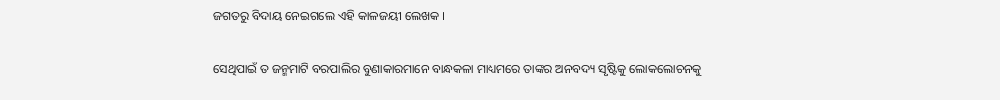ଜଗତରୁ ବିଦାୟ ନେଇଗଲେ ଏହି କାଳଜୟୀ ଲେଖକ ।

ସେଥିପାଇଁ ତ ଜନ୍ମମାଟି ବରପାଲିର ବୁଣାକାରମାନେ ବାନ୍ଧକଳା ମାଧ୍ୟମରେ ତାଙ୍କର ଅନବଦ୍ୟ ସୃଷ୍ଟିକୁ ଲୋକଲୋଚନକୁ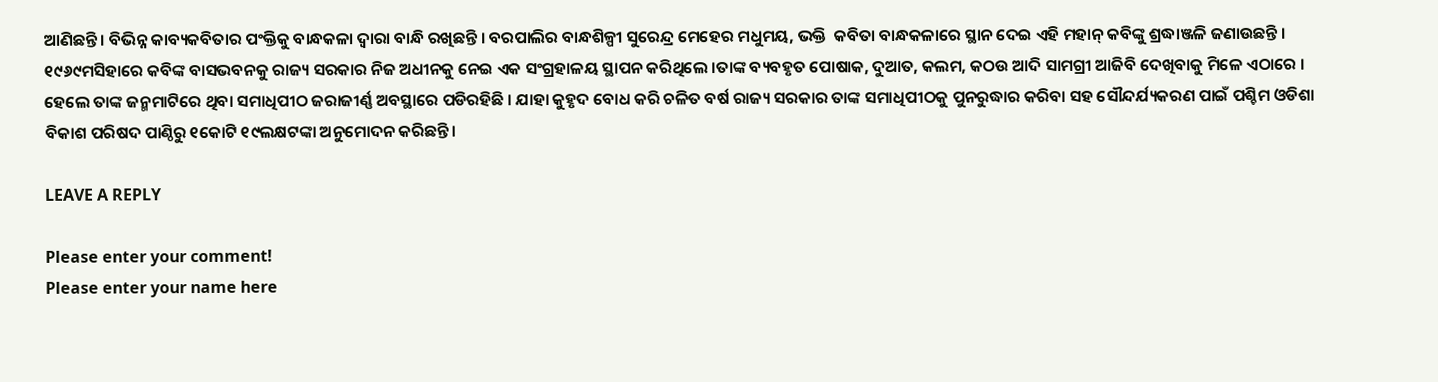ଆଣିଛନ୍ତି । ବିଭିନ୍ନ କାବ୍ୟକବିତାର ପଂକ୍ତିକୁ ବାନ୍ଧକଳା ଦ୍ୱାରା ବାନ୍ଧି ରଖିଛନ୍ତି । ବରପାଲିର ବାନ୍ଧଶିଳ୍ପୀ ସୁରେନ୍ଦ୍ର ମେହେର ମଧୁମୟ, ଭକ୍ତି  କବିତା ବାନ୍ଧକଳାରେ ସ୍ଥାନ ଦେଇ ଏହି ମହାନ୍‌ କବିଙ୍କୁ ଶ୍ରଦ୍ଧାଞ୍ଜଳି ଜଣାଉଛନ୍ତି । ୧୯୬୯ମସିହାରେ କବିଙ୍କ ବାସଭବନକୁ ରାଜ୍ୟ ସରକାର ନିଜ ଅଧୀନକୁ ନେଇ ଏକ ସଂଗ୍ରହାଳୟ ସ୍ଥାପନ କରିଥିଲେ ।ତାଙ୍କ ବ୍ୟବହୃତ ପୋଷାକ, ଦୁଆତ, କଲମ, କଠଉ ଆଦି ସାମଗ୍ରୀ ଆଜିବି ଦେଖିବାକୁ ମିଳେ ଏଠାରେ । ହେଲେ ତାଙ୍କ ଜନ୍ମମାଟିରେ ଥିବା ସମାଧିପୀଠ ଜରାଜୀର୍ଣ୍ଣ ଅବସ୍ଥାରେ ପଡିରହିଛି । ଯାହା କୁହୃଦ ବୋଧ କରି ଚଳିତ ବର୍ଷ ରାଜ୍ୟ ସରକାର ତାଙ୍କ ସମାଧିପୀଠକୁ ପୁନରୁଦ୍ଧାର କରିବା ସହ ସୌନ୍ଦର୍ଯ୍ୟକରଣ ପାଇଁ ପଶ୍ଚିମ ଓଡିଶା ବିକାଶ ପରିଷଦ ପାଣ୍ଠିରୁ ୧କୋଟି ୧୯ଲକ୍ଷଟଙ୍କା ଅନୁମୋଦନ କରିଛନ୍ତି।

LEAVE A REPLY

Please enter your comment!
Please enter your name here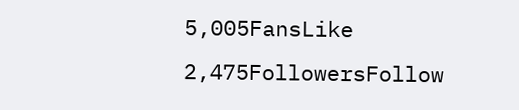5,005FansLike
2,475FollowersFollow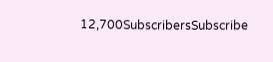12,700SubscribersSubscribe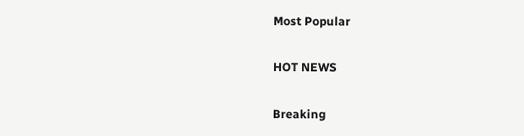Most Popular

HOT NEWS

Breaking